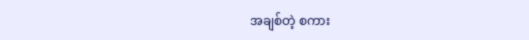အချစ်တဲ့ စကား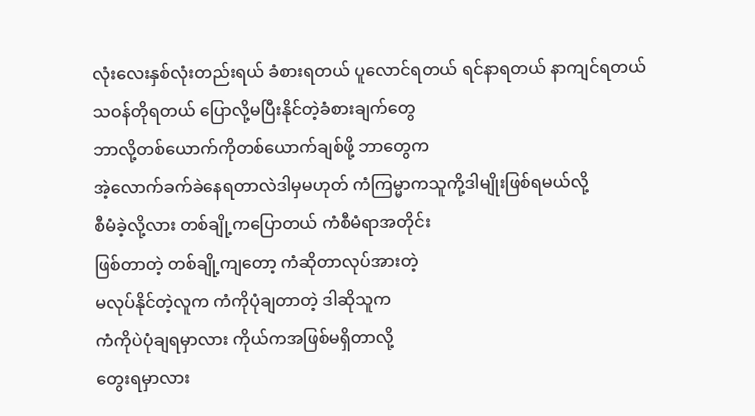လုံးလေးနှစ်လုံးတည်းရယ် ခံစားရတယ် ပူလောင်ရတယ် ရင်နာရတယ် နာကျင်ရတယ်
သဝန်တိုရတယ် ပြောလို့မပြီးနိုင်တဲ့ခံစားချက်တွေ
ဘာလို့တစ်ယောက်ကိုတစ်ယောက်ချစ်ဖို့ ဘာတွေက
အဲ့လောက်ခက်ခဲနေရတာလဲဒါမှမဟုတ် ကံကြမ္မာကသူကို့ဒါမျိုးဖြစ်ရမယ်လို့
စီမံခဲ့လို့လား တစ်ချို့ကပြောတယ် ကံစီမံရာအတိုင်း
ဖြစ်တာတဲ့ တစ်ချို့ကျတော့ ကံဆိုတာလုပ်အားတဲ့
မလုပ်နိုင်တဲ့လူက ကံကိုပုံချတာတဲ့ ဒါဆိုသူက
ကံကိုပဲပုံချရမှာလား ကိုယ်ကအဖြစ်မရှိတာလို့
တွေးရမှာလား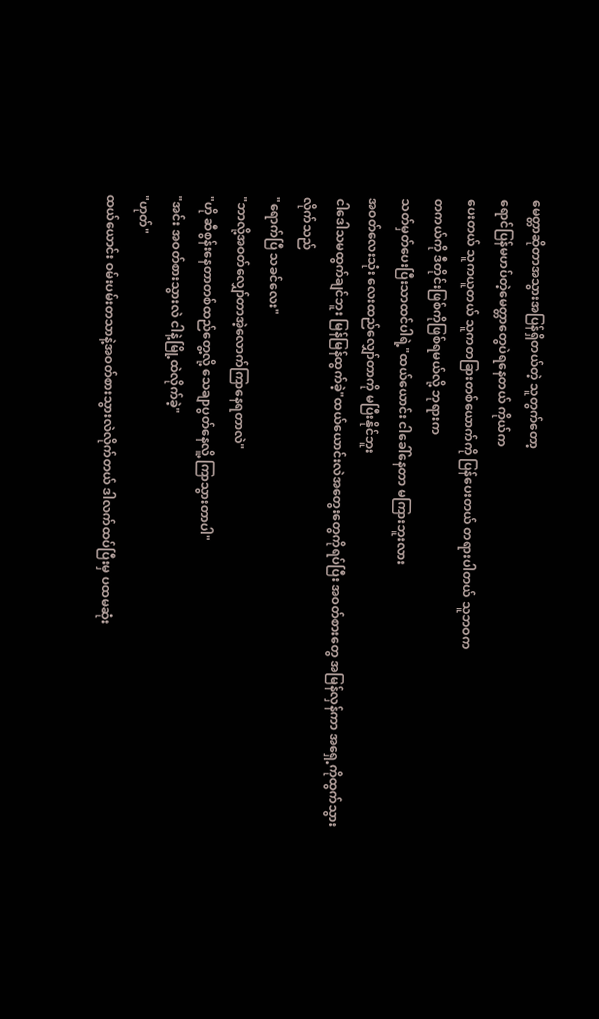မေတ္တာဆိုတာအသွားအပြန်ရှိတယ်တဲ့ သူတွက်တော့
ရောင်ပြန်မဟပ်တဲ့မေတ္တာတွေပဲရနေတယ် ကိုယ်က
ပေးတယ် သူကယူတယ် သူကတခြားတစ်ယောက်ကို ပြန်ပေးတယ် တရားပါတယ် သူဘဝက
တကယ်ကို ဒီတိုင်းဖြစ်ကိုဖြစ်ရမယ်လို့ ဘုရားက
သတ်မှတ်ပေးပြီးသာထင်ပါရဲ့"ထယ်ယောင်း ငါခေါ်နေတာ မကြားဘူးလား
အဝတ်လေးသုံး လေးထည်လျှော်တာကို မပြီးနိုင်ဘူး
ငါဒေါသမထွက်ချင်ဘူး မြန်မြန်ထွက်ခဲ့"ထယ်ယောင်းလဲအတွေးတွေကိုရပ်ပြီး အဝတ်စားတွေ အမြန်လှန်ကာ အရှေ့ကိုထွက်သွားလိုက်သည်
"ရောက်ပြီ သခင်လေး"
"ဘာလို့အဝတ်လျှော်တာအဲ့လောက်ကြာနေရတာလဲ"
"ဟို ဆီစွန်းနေတာတစ်ထည်တွေ့လို့ သေချာပွတ်နေလိူ့ ကြာသွားတာပါ"
"အင်း အဝတ်စားသွားလဲ ငါနဲ့မြို့ထဲလိုက်ခဲ့"
"ဟုတ်"
ထယ်ယောင်း ဝမ်းပမ်းတသာနဲ့အဝတ်စားသွားလဲလိုက်တယ် ဒါလက်ထပ်ပြီးမှ ပထမဆုံး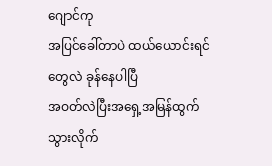ဂျောင်ကု
အပြင်ခေါ်တာပဲ ထယ်ယောင်းရင်တွေလဲ ခုန်နေပါပြီ
အဝတ်လဲပြီးအရှေ့အမြန်ထွက်သွားလိုက်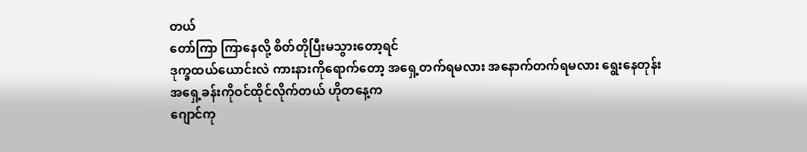တယ်
တော်ကြာ ကြာနေလို့ စိတ်တိုပြီးမသွားတော့ရင်
ဒုက္ခထယ်ယောင်းလဲ ကားနားကိုရောက်တော့ အရှေ့တက်ရမလား အနောက်တက်ရမလား ရွေးနေတုန်း
အရှေ့ခန်းကိုဝင်ထိုင်လိုက်တယ် ဟိုတနေ့က
ဂျောင်ကု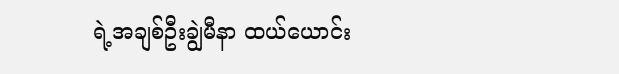ရဲ့အချစ်ဦးချွဲမီနာ ထယ်ယောင်း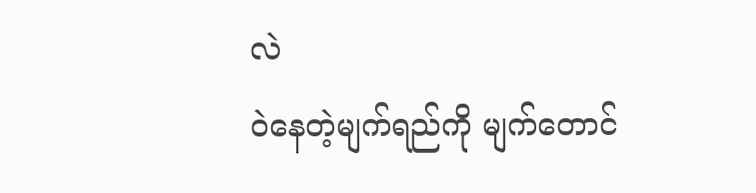လဲ
ဝဲနေတဲ့မျက်ရည်ကို မျက်တောင်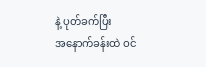နဲ့ ပုတ်ခက်ပြီး
အနောက်ခန်းထဲ ဝင်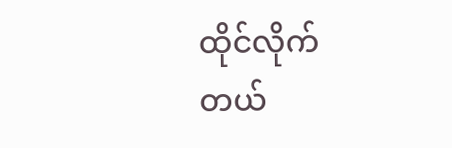ထိုင်လိုက်တယ်